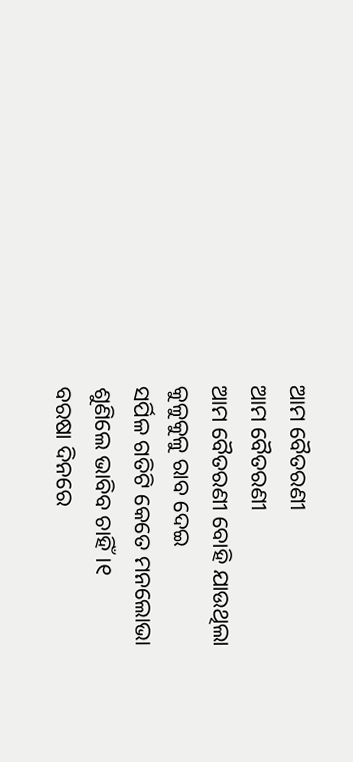ଆମ ବୈତରଣୀ
ଆମ ବୈତରଣୀ
ଆମ ବୈତରଣୀ ବୋହି ଯାଉଥିଲା
କୁଳୁକୁଳୁ ରାବ ଦେଇ
ସର୍ପିଳ ଗତିଟି କେତେ ମନଲୋଭା
ଶୁଣିଲେ ଭାବିବ ଚାହିଁ।୧
ବରଷା ଦିନରେ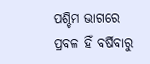ପଶ୍ଚିମ ଭାଗରେ
ପ୍ରବଳ ହିଁ ବର୍ଷିବାରୁ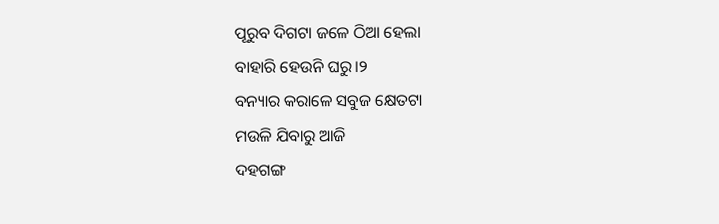ପୂରୁବ ଦିଗଟା ଜଳେ ଠିଆ ହେଲା
ବାହାରି ହେଉନି ଘରୁ।୨
ବନ୍ୟାର କରାଳେ ସବୁଜ କ୍ଷେତଟା
ମଉଳି ଯିବାରୁ ଆଜି
ଦହଗଙ୍ଗ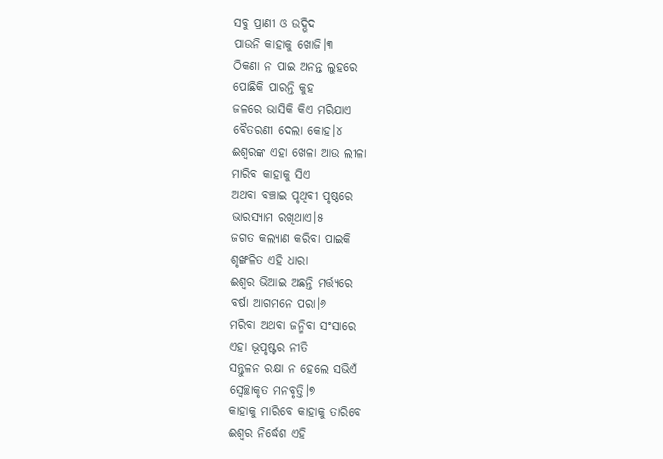ସବୁ ପ୍ରାଣୀ ଓ ଉଦ୍ଭିଦ
ପାଉନି କାହାକୁ ଖୋଜି।୩
ଠିକଣା ନ ପାଇ ଅନନ୍ତ ଲୁହରେ
ପୋଛିକି ପାରନ୍ତି କୁହ
ଜଳରେ ଭାସିକି କିଏ ମରିଯାଏ
ବୈତରଣୀ ଦେଲା କୋହ।୪
ଈଶ୍ବରଙ୍କ ଏହା ଖେଳା ଆଉ ଲୀଳା
ମାରିବ କାହାକୁ ସିଏ
ଅଥବା ବଞ୍ଚାଇ ପୃଥିବୀ ପୃଷ୍ଠରେ
ଭାରସ୍ୟାମ ରଖିଥାଏ।୫
ଜଗତ କଲ୍ୟାଣ କରିବା ପାଇକି
ଶୃଙ୍ଖଳିତ ଏହି ଧାରା
ଈଶ୍ବର ଭିଆଇ ଅଛନ୍ତି ମର୍ତ୍ତ୍ୟରେ
ବର୍ଷା ଆଗମନେ ପରା।୬
ମରିବା ଅଥବା ଜନ୍ମିବା ସଂସାରେ
ଏହା ଭୂପୃଷ୍ଟର ନୀତି
ସନ୍ତୁଳନ ରକ୍ଷା ନ ହେଲେ ସଭିଏଁ
ସ୍ଵେଚ୍ଛାକୃତ ମନବୃତ୍ତି।୭
କାହାକୁ ମାରିବେ କାହାକୁ ତାରିବେ
ଈଶ୍ୱର ନିର୍ଦ୍ଧେଶ ଏହି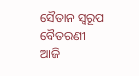ସୈତାନ ସ୍ୱରୂପ ବୈତରଣୀ ଆଜି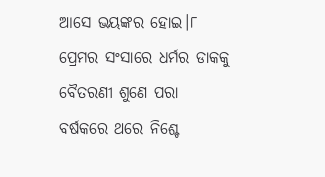ଆସେ ଭୟଙ୍କର ହୋଇ।୮
ପ୍ରେମର ସଂସାରେ ଧର୍ମର ଡାକକୁ
ବୈତରଣୀ ଶୁଣେ ପରା
ବର୍ଷକରେ ଥରେ ନିଶ୍ଚେ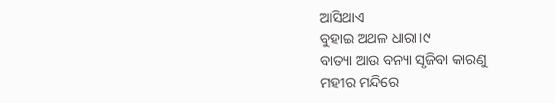ଆସିଥାଏ
ବୁହାଇ ଅଥଳ ଧାରା।୯
ବାତ୍ୟା ଆଉ ବନ୍ୟା ସୃଜିବା କାରଣୁ
ମହୀର ମନ୍ଦିରେ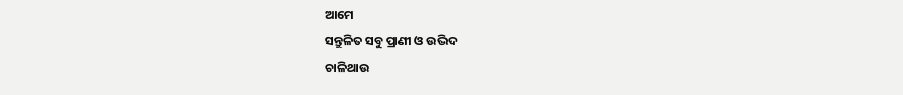ଆମେ
ସନ୍ତୁଳିତ ସବୁ ପ୍ରାଣୀ ଓ ଉଦ୍ଭିଦ
ଚାଳିଥାଉ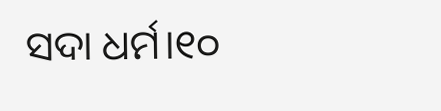ସଦା ଧର୍ମ।୧୦